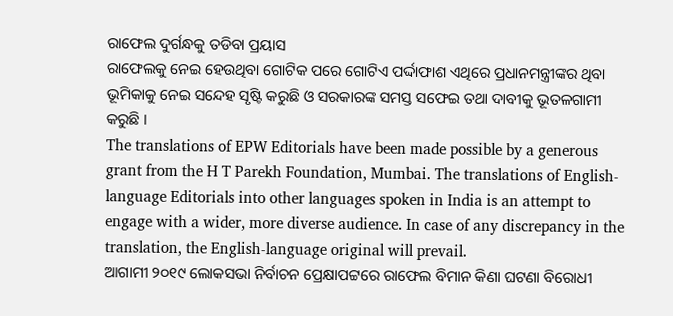ରାଫେଲ ଦୁର୍ଗନ୍ଧକୁ ତଡିବା ପ୍ରୟାସ
ରାଫେଲକୁ ନେଇ ହେଉଥିବା ଗୋଟିକ ପରେ ଗୋଟିଏ ପର୍ଦ୍ଦାଫାଶ ଏଥିରେ ପ୍ରଧାନମନ୍ତ୍ରୀଙ୍କର ଥିବା ଭୂମିକାକୁ ନେଇ ସନ୍ଦେହ ସୃଷ୍ଟି କରୁଛି ଓ ସରକାରଙ୍କ ସମସ୍ତ ସଫେଇ ତଥା ଦାବୀକୁ ଭୂତଳଗାମୀ କରୁଛି ।
The translations of EPW Editorials have been made possible by a generous grant from the H T Parekh Foundation, Mumbai. The translations of English-language Editorials into other languages spoken in India is an attempt to engage with a wider, more diverse audience. In case of any discrepancy in the translation, the English-language original will prevail.
ଆଗାମୀ ୨୦୧୯ ଲୋକସଭା ନିର୍ବାଚନ ପ୍ରେକ୍ଷାପଟ୍ଟରେ ରାଫେଲ ବିମାନ କିଣା ଘଟଣା ବିରୋଧୀ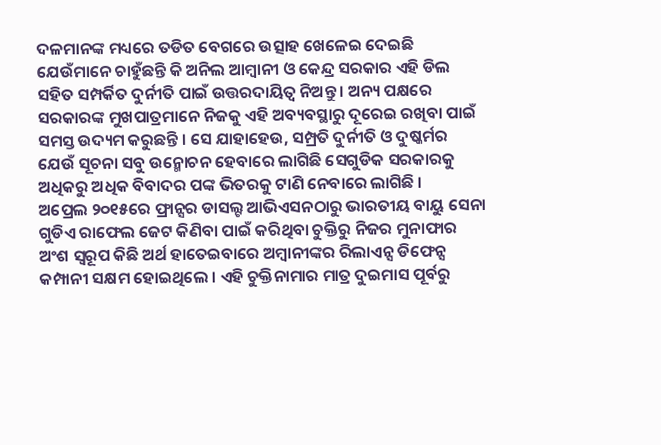ଦଳମାନଙ୍କ ମଧ୍ୟରେ ତଡିତ ବେଗରେ ଉତ୍ସାହ ଖେଳେଇ ଦେଇଛି ଯେଉଁମାନେ ଚାହୁଁଛନ୍ତି କି ଅନିଲ ଆମ୍ବାନୀ ଓ କେନ୍ଦ୍ର ସରକାର ଏହି ଡିଲ ସହିତ ସମ୍ପର୍କିତ ଦୁର୍ନୀତି ପାଇଁ ଉତ୍ତରଦାୟିତ୍ୱ ନିଅନ୍ତୁ । ଅନ୍ୟ ପକ୍ଷରେ ସରକାରଙ୍କ ମୁଖପାତ୍ରମାନେ ନିଜକୁ ଏହି ଅବ୍ୟବସ୍ଥାରୁ ଦୂରେଇ ରଖିବା ପାଇଁ ସମସ୍ତ ଉଦ୍ୟମ କରୁଛନ୍ତି । ସେ ଯାହାହେଉ, ସମ୍ପ୍ରତି ଦୁର୍ନୀତି ଓ ଦୁଷ୍କର୍ମର ଯେଉଁ ସୂଚନା ସବୁ ଉନ୍ମୋଚନ ହେବାରେ ଲାଗିଛି ସେଗୁଡିକ ସରକାରକୁ ଅଧିକରୁ ଅଧିକ ବିବାଦର ପଙ୍କ ଭିତରକୁ ଟାଣି ନେବାରେ ଲାଗିଛି ।
ଅପ୍ରେଲ ୨୦୧୫ରେ ଫ୍ରାନ୍ସର ଡାସଲ୍ଟ ଆଭିଏସନଠାରୁ ଭାରତୀୟ ବାୟୁ ସେନା ଗୁଡିଏ ରାଫେଲ ଜେଟ କିଣିବା ପାଇଁ କରିଥିବା ଚୁକ୍ତିରୁ ନିଜର ମୁନାଫାର ଅଂଶ ସ୍ୱରୂପ କିଛି ଅର୍ଥ ହାତେଇବାରେ ଅମ୍ବାନୀଙ୍କର ରିଲାଏନ୍ସ ଡିଫେନ୍ସ କମ୍ପାନୀ ସକ୍ଷମ ହୋଇଥିଲେ । ଏହି ଚୁକ୍ତିନାମାର ମାତ୍ର ଦୁଇମାସ ପୂର୍ବରୁ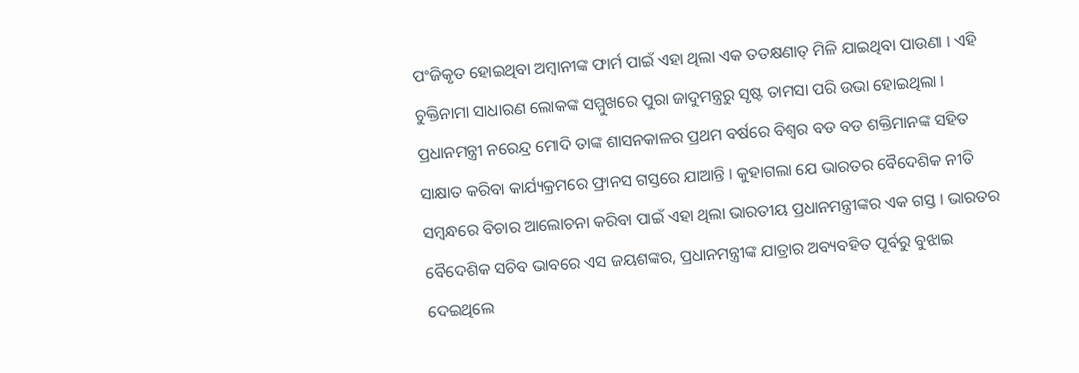ପଂଜିକୃତ ହୋଇଥିବା ଅମ୍ବାନୀଙ୍କ ଫାର୍ମ ପାଇଁ ଏହା ଥିଲା ଏକ ତତକ୍ଷଣାତ୍ ମିଳି ଯାଇଥିବା ପାଉଣା । ଏହି ଚୁକ୍ତିନାମା ସାଧାରଣ ଲୋକଙ୍କ ସମ୍ମୁଖରେ ପୁରା ଜାଦୁମନ୍ତ୍ରରୁ ସୃଷ୍ଟ ତାମସା ପରି ଉଭା ହୋଇଥିଲା । ପ୍ରଧାନମନ୍ତ୍ରୀ ନରେନ୍ଦ୍ର ମୋଦି ତାଙ୍କ ଶାସନକାଳର ପ୍ରଥମ ବର୍ଷରେ ବିଶ୍ୱର ବଡ ବଡ ଶକ୍ତିମାନଙ୍କ ସହିତ ସାକ୍ଷାତ କରିବା କାର୍ଯ୍ୟକ୍ରମରେ ଫ୍ରାନସ ଗସ୍ତରେ ଯାଆନ୍ତି । କୁହାଗଲା ଯେ ଭାରତର ବୈଦେଶିକ ନୀତି ସମ୍ବନ୍ଧରେ ବିଚାର ଆଲୋଚନା କରିବା ପାଇଁ ଏହା ଥିଲା ଭାରତୀୟ ପ୍ରଧାନମନ୍ତ୍ରୀଙ୍କର ଏକ ଗସ୍ତ । ଭାରତର ବୈଦେଶିକ ସଚିବ ଭାବରେ ଏସ ଜୟଶଙ୍କର, ପ୍ରଧାନମନ୍ତ୍ରୀଙ୍କ ଯାତ୍ରାର ଅବ୍ୟବହିତ ପୂର୍ବରୁ ବୁଝାଇ ଦେଇଥିଲେ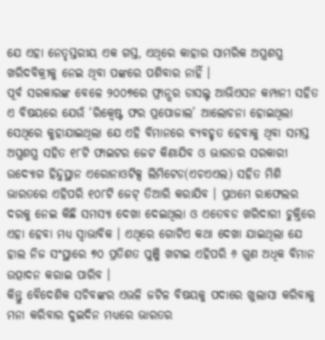ଯେ ଏହା ନେତୃସ୍ତରୀୟ ଏକ ଗସ୍ତ, ଏଥିରେ କାହାର ସାମରିକ ଅସ୍ତ୍ରଶସ୍ତ୍ର ଖରିଦବିକ୍ରୀକୁ ନେଇ ଥିବା ପଙ୍କରେ ପଶିବାର ନାହିଁ ।
ପୂର୍ବ ସରକାରଙ୍କ ବେଳେ ୨୦୦୭ରେ ଫ୍ରାନ୍ସର ଡାସଲ୍ଟ ଆଭିଏସନ କମ୍ପାନୀ ସହିତ ଏ ବିଷୟରେ ଯେଉଁ ‘ରିକ୍ୱେଷ୍ଟ ଫର ପ୍ରପୋଜାଲ’ ଆଲୋଚନା ହୋଇଥିଲା ସେଥିରେ କୁହାଯାଇଥିଲା ଯେ ଏହି ବିମାନରେ ବ୍ୟବହୃତ ହେବାକୁ ଥିବା ସମସ୍ତ ଅସ୍ତ୍ରଶସ୍ତ୍ର ସହିତ ୧୮ଟି ଫାଇଟର ଜେଟ କିଣାଯିବ ଓ ଭାରତର ସରକାରୀ ଉଦ୍ୟୋଗ ହିନ୍ଦୁସ୍ଥାନ ଏରୋନାଓଟିକ୍ସ ଲିମିଟେଡ(ଏଚଏଏଲ) ସହିତ ମିଶି ଭାରତରେ ଏହିପରି ୧୦୮ଟି ଜେଟ୍ ତିଆରି କରାଯିବ । ପ୍ରଥମେ ରାଫେଲର ଦରକୁ ନେଇ କିଛି ସମସ୍ୟା ଦେଖା ଦେଇଥିଲା ଓ ଏତେବଡ ଖରିଦାରୀ ଚୁକ୍ତିରେ ଏହା ହେବା ମଧ୍ୟ ସ୍ୱାଭାବିକ । ଏଥିରେ ଗୋଟିଏ କଥା ଦେଖା ଯାଇଥିଲା ଯେ ହାଲ ନିଜ ସଂସ୍ଥାରେ ୭୦ ପ୍ରତିଶତ ପୁଞ୍ଜି ଖଟାଇ ଏହିପରି ୬ ଗୁଣ ଅଧିକ ବିମାନ ଉତ୍ପାଦନ କରାଇ ପାରିବ ।
କିନ୍ତୁ ବୈଦେଶିକ ସଚିବଙ୍କର ଏଭଳି ଜଟିଳ ବିଷୟକୁ ପଦାରେ ଖୁଲାସା କରିବାକୁ ମନା କରିବାର ଦୁଇଦିନ ମଧ୍ୟରେ ଭାରତର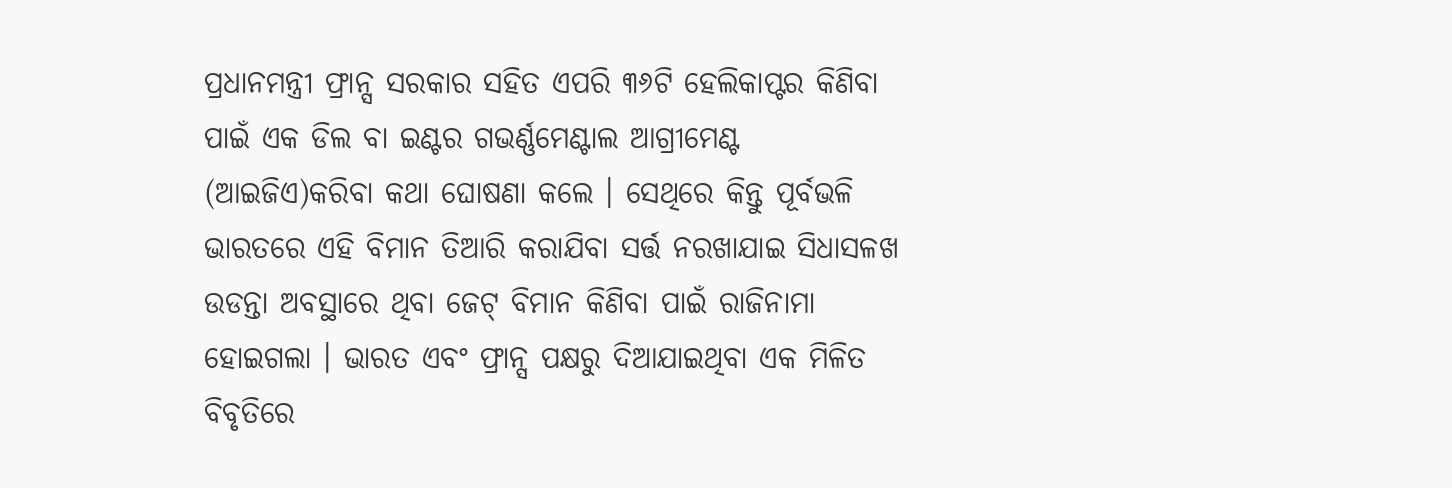ପ୍ରଧାନମନ୍ତ୍ରୀ ଫ୍ରାନ୍ସ ସରକାର ସହିତ ଏପରି ୩୬ଟି ହେଲିକାପ୍ଟର କିଣିବା ପାଇଁ ଏକ ଡିଲ ବା ଇଣ୍ଟର ଗଭର୍ଣ୍ଣମେଣ୍ଟାଲ ଆଗ୍ରୀମେଣ୍ଟ (ଆଇଜିଏ)କରିବା କଥା ଘୋଷଣା କଲେ । ସେଥିରେ କିନ୍ତୁ ପୂର୍ବଭଳି ଭାରତରେ ଏହି ବିମାନ ତିଆରି କରାଯିବା ସର୍ତ୍ତ ନରଖାଯାଇ ସିଧାସଳଖ ଉଡନ୍ତା ଅବସ୍ଥାରେ ଥିବା ଜେଟ୍ ବିମାନ କିଣିବା ପାଇଁ ରାଜିନାମା ହୋଇଗଲା । ଭାରତ ଏବଂ ଫ୍ରାନ୍ସ ପକ୍ଷରୁ ଦିଆଯାଇଥିବା ଏକ ମିଳିତ ବିବୃତିରେ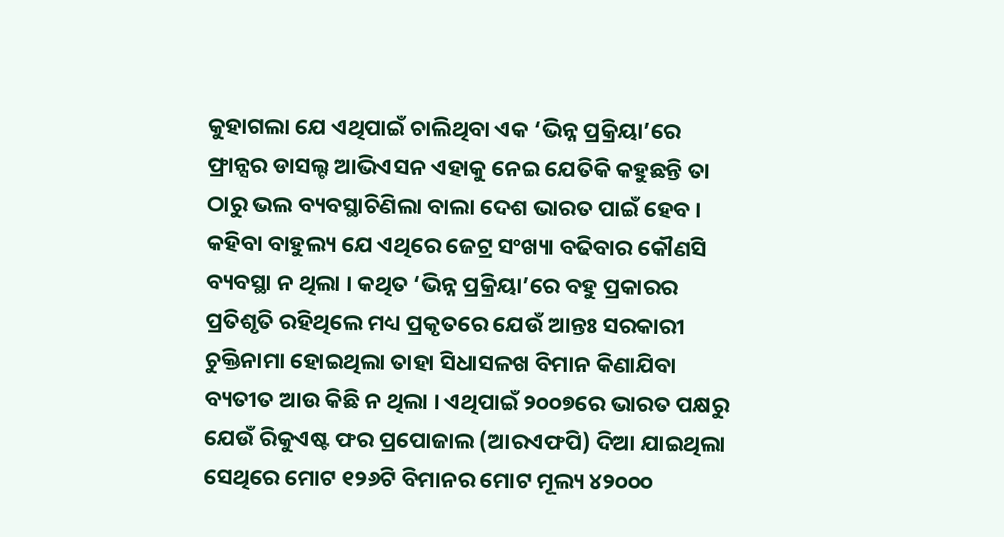କୁହାଗଲା ଯେ ଏଥିପାଇଁ ଚାଲିଥିବା ଏକ ‘ଭିନ୍ନ ପ୍ରକ୍ରିୟା’ରେ ଫ୍ରାନ୍ସର ଡାସଲ୍ଟ ଆଭିଏସନ ଏହାକୁ ନେଇ ଯେତିକି କହୁଛନ୍ତି ତା ଠାରୁ ଭଲ ବ୍ୟବସ୍ଥାଚିଣିଲା ବାଲା ଦେଶ ଭାରତ ପାଇଁ ହେବ ।
କହିବା ବାହୁଲ୍ୟ ଯେ ଏଥିରେ ଜେଟ୍ର ସଂଖ୍ୟା ବଢିବାର କୌଣସି ବ୍ୟବସ୍ଥା ନ ଥିଲା । କଥିତ ‘ଭିନ୍ନ ପ୍ରକ୍ରିୟା’ରେ ବହୁ ପ୍ରକାରର ପ୍ରତିଶୃତି ରହିଥିଲେ ମଧ୍ୟ ପ୍ରକୃତରେ ଯେଉଁ ଆନ୍ତଃ ସରକାରୀ ଚୁକ୍ତିନାମା ହୋଇଥିଲା ତାହା ସିଧାସଳଖ ବିମାନ କିଣାଯିବା ବ୍ୟତୀତ ଆଉ କିଛି ନ ଥିଲା । ଏଥିପାଇଁ ୨୦୦୭ରେ ଭାରତ ପକ୍ଷରୁ ଯେଉଁ ରିକୁଏଷ୍ଟ ଫର ପ୍ରପୋଜାଲ (ଆରଏଫପି) ଦିଆ ଯାଇଥିଲା ସେଥିରେ ମୋଟ ୧୨୬ଟି ବିମାନର ମୋଟ ମୂଲ୍ୟ ୪୨୦୦୦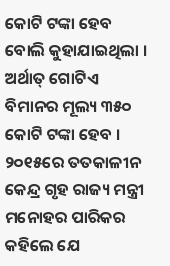କୋଟି ଟଙ୍କା ହେବ ବୋଲି କୁହାଯାଇଥିଲା । ଅର୍ଥାତ୍ ଗୋଟିଏ ବିମାନର ମୂଲ୍ୟ ୩୫୦ କୋଟି ଟଙ୍କା ହେବ । ୨୦୧୫ରେ ତତକାଳୀନ କେନ୍ଦ୍ର ଗୃହ ରାଜ୍ୟ ମନ୍ତ୍ରୀ ମନୋହର ପାରିକର କହିଲେ ଯେ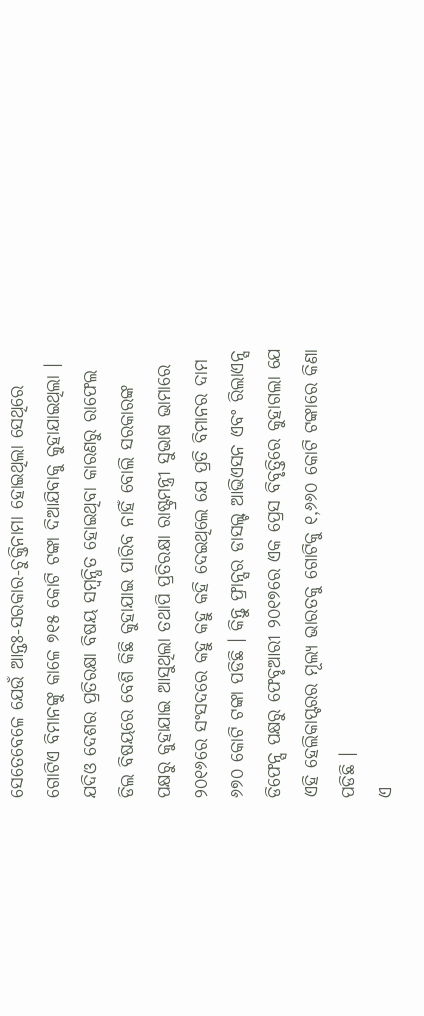ସେତେବେଳେ ଯେଉଁ ଆନ୍ତଃ-ସରକାର-ଚୁକ୍ତିନାମା ହୋଇଥିଲା ସେଥିରେ ଗୋଟିଏ ବିମାନଙ୍କୁ କାଳେ ୭୧୫ କୋଟି ଟଙ୍କା ଦିଆଯିବାକୁ କୁହାଯାଇଥିଲା । ଯଦିଓ ଦେଶର ପ୍ରତିରକ୍ଷା ବିଷୟ ସମ୍ବନ୍ଧିତ ହୋଇଥିବା କାରଣରୁ ରାଫେଲ ଡିଲ ବିଷୟରେ ବେଶି କିଛି କୁହାଯାଇ ପାରିବ ନାହିଁ ବୋଲି ସରକାରଙ୍କ ପକ୍ଷରୁ କୁହାଯାଇ ଆସୁଥିଲା ତଥାପି ପ୍ରତିରକ୍ଷା ରାଷ୍ଟ୍ରମନ୍ତ୍ରୀ ସୁଭାଷ ଭାମାରେ ୨୦୧୬ରେ ସଂସଦରେ କହୁ କହୁ କହି ଦେଇଥିଲେ ଯେ ପ୍ରତି ବିମାନର ଦାମ ୬୭୦ କୋଟି ଟଙ୍କା ପଡିଛି । କିନ୍ତୁ ଫ୍ରାନ୍ସର ଡାସଲ୍ଟ ଆଭିଏସନ ଏବଂ ରିଲାଏନ୍ସ ଡିଫେନ୍ସ ପକ୍ଷରୁ ଫେବୃଆରୀ ୨୦୧୭ରେ ଏକ ପ୍ରେସ ବିବୃତ୍ତିରେ କୁହାଗଲା ଯେ ଏହି ହେଲିକାପ୍ଟରର ମୂଲ୍ୟ ଭାରତକୁ ଗୋଟିକୁ ୧,୬୬୦ କୋଟି ଟଙ୍କାରେ କିଣା ପଡିଛି ।
ଏ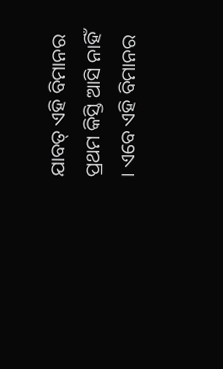ଯାବତ୍ ଏହି ବିମାନର ପ୍ରଥମ କିସ୍ତି ଆସି ନାହିଁ । ଏବେ ଏହି ବିମାନର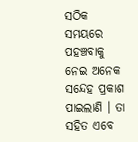ସଠିକ ସମୟରେ ପହଞ୍ଚବାକୁ ନେଇ ଅନେକ ସନ୍ଦେହ ପ୍ରକାଶ ପାଇଲାଣି । ତା ସହିତ ଏବେ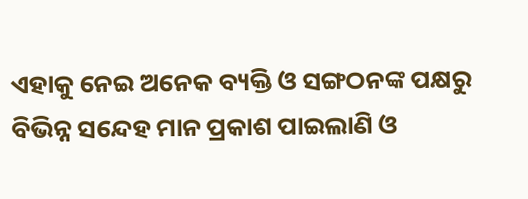ଏହାକୁ ନେଇ ଅନେକ ବ୍ୟକ୍ତି ଓ ସଙ୍ଗଠନଙ୍କ ପକ୍ଷରୁ ବିଭିନ୍ନ ସନ୍ଦେହ ମାନ ପ୍ରକାଶ ପାଇଲାଣି ଓ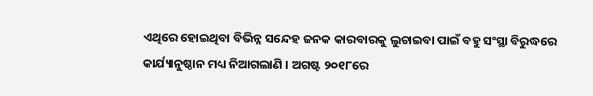ଏଥିରେ ହୋଇଥିବା ବିଭିନ୍ନ ସନ୍ଦେହ ଜନକ କାରବାରକୁ ଲୁଚାଇବା ପାଇଁ ବହୁ ସଂସ୍ଥା ବିରୁଦ୍ଧରେ କାର୍ଯ୍ୟାନୁଷ୍ଠାନ ମଧ୍ୟ ନିଆଗଲାଣି । ଅଗଷ୍ଟ ୨୦୧୮ରେ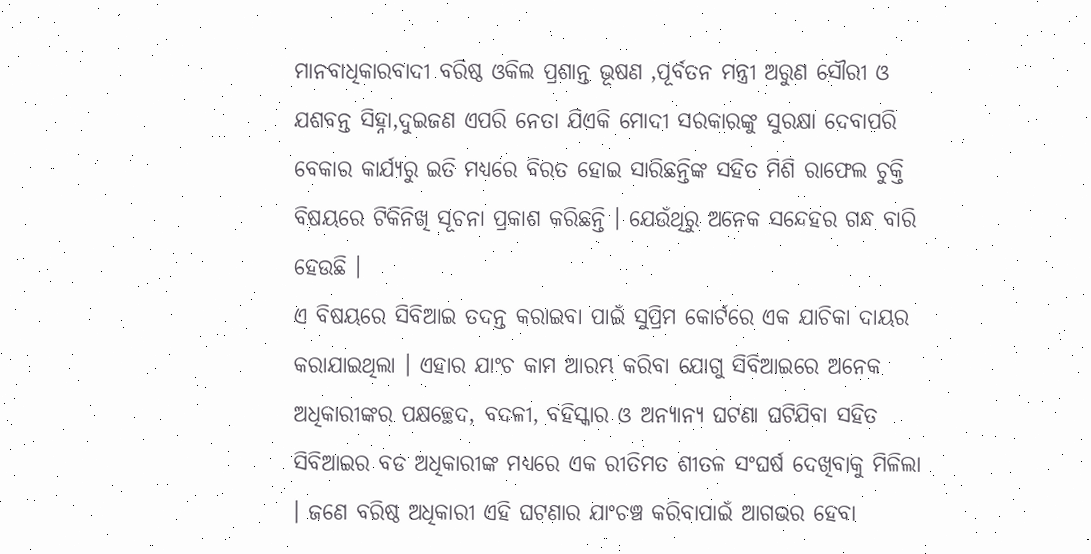ମାନବାଧିକାରବାଦୀ ବରିଷ୍ଠ ଓକିଲ ପ୍ରଶାନ୍ତ ଭୂଷଣ ,ପୂର୍ବତନ ମନ୍ତ୍ରୀ ଅରୁଣ ସୌରୀ ଓ ଯଶବନ୍ତ ସିହ୍ନା,ଦୁଇଜଣ ଏପରି ନେତା ଯିଏକି ମୋଦୀ ସରକାରଙ୍କୁ ସୁରକ୍ଷା ଦେବାପରି ବେକାର କାର୍ଯ୍ୟରୁ ଇତି ମଧ୍ୟରେ ବିରତ ହୋଇ ସାରିଛନ୍ତିଙ୍କ ସହିତ ମିଶି ରାଫେଲ ଚୁକ୍ତି ବିଷୟରେ ଟିକିନିଖି ସୂଚନା ପ୍ରକାଶ କରିଛନ୍ତି । ଯେଉଁଥିରୁ ଅନେକ ସନ୍ଦେହର ଗନ୍ଧ ବାରି ହେଉଛି ।
ଏ ବିଷୟରେ ସିବିଆଇ ତଦନ୍ତ କରାଇବା ପାଇଁ ସୁପ୍ରିମ କୋର୍ଟରେ ଏକ ଯାଚିକା ଦାୟର କରାଯାଇଥିଲା । ଏହାର ଯାଂଚ କାମ ଆରମ୍ଭ କରିବା ଯୋଗୁ ସିବିଆଇରେ ଅନେକ ଅଧିକାରୀଙ୍କର ପକ୍ଷଚ୍ଛେଦ, ବଦଳୀ, ବହିସ୍କାର ଓ ଅନ୍ୟାନ୍ୟ ଘଟଣା ଘଟିଯିବା ସହିତ ସିବିଆଇର ବଡ ଅଧିକାରୀଙ୍କ ମଧ୍ୟରେ ଏକ ରୀତିମତ ଶୀତଳ ସଂଘର୍ଷ ଦେଖିବାକୁ ମିଳିଲା । ଜଣେ ବରିଷ୍ଠ ଅଧିକାରୀ ଏହି ଘଟଣାର ଯାଂଚଞ୍ଚ କରିବାପାଇଁ ଆଗଭର ହେବା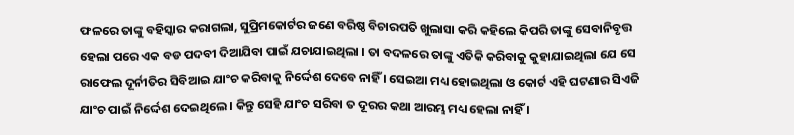ଫଳରେ ତାଙ୍କୁ ବହିସ୍କାର କରାଗଲା, ସୁପ୍ରିମକୋର୍ଟର ଜଣେ ବରିଷ୍ଠ ବିଚାରପତି ଖୁଲାସା କରି କହିଲେ କିପରି ତାଙ୍କୁ ସେବାନିବୃତ୍ତ ହେଲା ପରେ ଏକ ବଡ ପଦବୀ ଦିଆଯିବା ପାଇଁ ଯଚାଯାଇଥିଲା । ତା ବଦଳରେ ତାଙ୍କୁ ଏତିକି କରିବାକୁ କୁହାଯାଇଥିଲା ଯେ ସେ ରାଫେଲ ଦୂର୍ନୀତିର ସିବିଆଇ ଯାଂଚ କରିବାକୁ ନିର୍ଦ୍ଦେଶ ଦେବେ ନାହିଁ । ସେଇଆ ମଧ୍ୟ ହୋଇଥିଲା ଓ କୋର୍ଟ ଏହି ଘଟଣାର ସିଏଜି ଯାଂଚ ପାଇଁ ନିର୍ଦ୍ଦେଶ ଦେଇଥିଲେ । କିନ୍ତୁ ସେହି ଯାଂଚ ସରିବା ତ ଦୂରର କଥା ଆରମ୍ଭ ମଧ୍ୟ ହେଲା ନାହିଁ ।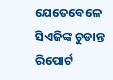ଯେତେବେଳେ ସିଏଜିଙ୍କ ଚୁଡାନ୍ତ ରିପୋର୍ଟ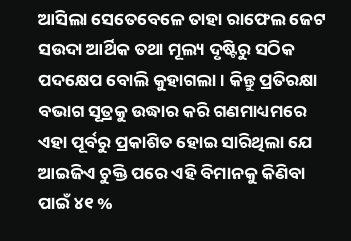ଆସିଲା ସେତେବେଳେ ତାହା ରାଫେଲ ଜେଟ ସଉଦା ଆର୍ଥିକ ତଥା ମୂଲ୍ୟ ଦୃଷ୍ଟିରୁ ସଠିକ ପଦକ୍ଷେପ ବୋଲି କୁହାଗଲା । କିନ୍ତୁ ପ୍ରତିରକ୍ଷା ବଭାଗ ସୂତ୍ରକୁ ଉଦ୍ଧାର କରି ଗଣମାଧ୍ୟମରେ ଏହା ପୂର୍ବରୁ ପ୍ରକାଶିତ ହୋଇ ସାରିଥିଲା ଯେ ଆଇଜିଏ ଚୁକ୍ତି ପରେ ଏହି ବିମାନକୁ କିଣିବା ପାଇଁ ୪୧ %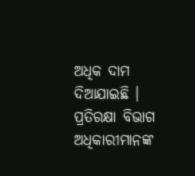ଅଧିକ ଦାମ ଦିଆଯାଇଛି । ପ୍ରତିରକ୍ଷା ବିଭାଗ ଅଧିକାରୀମାନଙ୍କ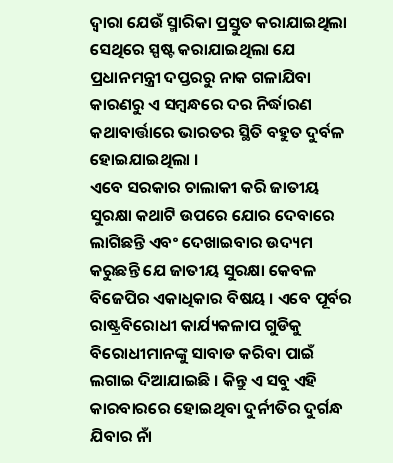ଦ୍ୱାରା ଯେଉଁ ସ୍ମାରିକା ପ୍ରସ୍ତୁତ କରାଯାଇଥିଲା ସେଥିରେ ସ୍ପଷ୍ଟ କରାଯାଇଥିଲା ଯେ ପ୍ରଧାନମନ୍ତ୍ରୀ ଦପ୍ତରରୁ ନାକ ଗଳାଯିବା କାରଣରୁ ଏ ସମ୍ବନ୍ଧରେ ଦର ନିର୍ଦ୍ଧାରଣ କଥାବାର୍ତ୍ତାରେ ଭାରତର ସ୍ଥିତି ବହୁତ ଦୁର୍ବଳ ହୋଇଯାଇଥିଲା ।
ଏବେ ସରକାର ଚାଲାକୀ କରି ଜାତୀୟ ସୁରକ୍ଷା କଥାଟି ଉପରେ ଯୋର ଦେବାରେ ଲାଗିଛନ୍ତି ଏବଂ ଦେଖାଇବାର ଉଦ୍ୟମ କରୁଛନ୍ତି ଯେ ଜାତୀୟ ସୁରକ୍ଷା କେବଳ ବିଜେପିର ଏକାଧିକାର ବିଷୟ । ଏବେ ପୂର୍ବର ରାଷ୍ଟ୍ରବିରୋଧୀ କାର୍ଯ୍ୟକଳାପ ଗୁଡିକୁ ବିରୋଧୀମାନଙ୍କୁ ସାବାଡ କରିବା ପାଇଁ ଲଗାଇ ଦିଆଯାଇଛି । କିନ୍ତୁ ଏ ସବୁ ଏହି କାରବାରରେ ହୋଇଥିବା ଦୁର୍ନୀତିର ଦୁର୍ଗନ୍ଧ ଯିବାର ନାଁ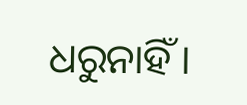ଧରୁନାହିଁ ।